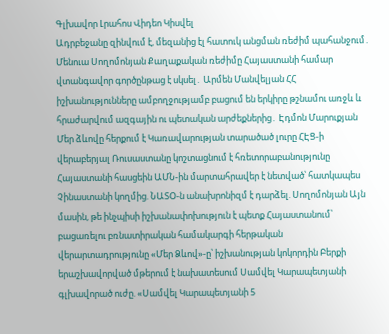Գլխավոր Լրահոս Վիդեո Կիսվել
Ադրբեջանը զինվում է, մեզանից էլ հատուկ անցման ռեժիմ պահանջում․ Մենուա Սողոմոնյան Քաղաքական ռեժիմը Հայաստանի համար վտանգավոր գործընթաց է սկսել․ Արմեն Մանվելյան ՀՀ իշխանությունները ամբողջությամբ բացում են երկիրը թշնամու առջև և հրաժարվում ազգային ու պետական արժեքներից․ Էդմոն Մարուքյան Մեր ձևովը հերքում է Կառավարության տարածած լուրը ՀԷՑ-ի վերաբերյալ Ռուսաստանը կոշտացնում է հռետորաբանությունը Հայաստանի հասցեին ԱՄՆ-ին մարտահրավեր է նետված՝ հատկապես Չինաստանի կողմից. ՆԱՏՕ-ն անախրոնիզմ է դարձել. Սողոմոնյան Այն մասին, թե ինչպիսի իշխանափոխություն է պետք Հայաստանում՝ բացառելու բռնատիրական համակարգի հերթական վերարտադրությունը «Մեր Ձևով»-ը՝ իշխանության կոկորդին Բերքի երաշխավորված մթերում է նախատեսում Սամվել Կարապետյանի գլխավորած ուժը. «Սամվել Կարապետյանի 5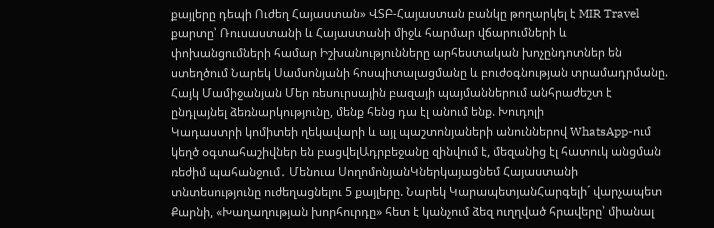քայլերը դեպի Ուժեղ Հայաստան» ՎՏԲ-Հայաստան բանկը թողարկել է MIR Travel քարտը՝ Ռուսաստանի և Հայաստանի միջև հարմար վճարումների և փոխանցումների համար Իշխանությունները արհեստական խոչընդոտներ են ստեղծում Նարեկ Սամսոնյանի հոսպիտալացմանը և բուժօգնության տրամադրմանը. Հայկ Մամիջանյան Մեր ռեսուրսային բազայի պայմաններում անհրաժեշտ է ընդլայնել ձեռնարկությունը, մենք հենց դա էլ անում ենք. Խուդոլի
Կադաստրի կոմիտեի ղեկավարի և այլ պաշտոնյաների անուններով WhatsApp-ում կեղծ օգտահաշիվներ են բացվելԱդրբեջանը զինվում է, մեզանից էլ հատուկ անցման ռեժիմ պահանջում․ Մենուա ՍողոմոնյանԿներկայացնեմ Հայաստանի տնտեսությունը ուժեղացնելու 5 քայլերը. Նարեկ ԿարապետյանՀարգելի´ վարչապետ Քարնի, «Խաղաղության խորհուրդը» հետ է կանչում ձեզ ուղղված հրավերը՝ միանալ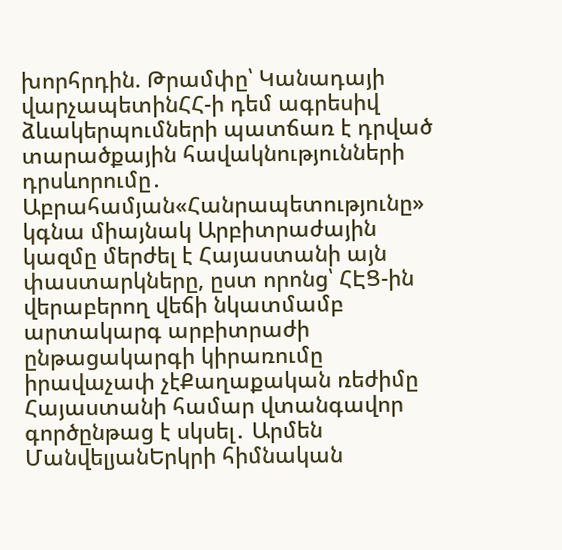խորհրդին. Թրամփը՝ Կանադայի վարչապետինՀՀ-ի դեմ ագրեսիվ ձևակերպումների պատճառ է դրված տարածքային հավակնությունների դրսևորումը․ Աբրահամյան«Հանրապետությունը» կգնա միայնակ Արբիտրաժային կազմը մերժել է Հայաստանի այն փաստարկները, ըստ որոնց՝ ՀԷՑ-ին վերաբերող վեճի նկատմամբ արտակարգ արբիտրաժի ընթացակարգի կիրառումը իրավաչափ չէՔաղաքական ռեժիմը Հայաստանի համար վտանգավոր գործընթաց է սկսել․ Արմեն ՄանվելյանԵրկրի հիմնական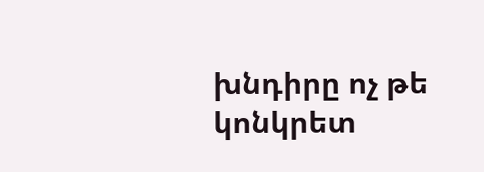խնդիրը ոչ թե կոնկրետ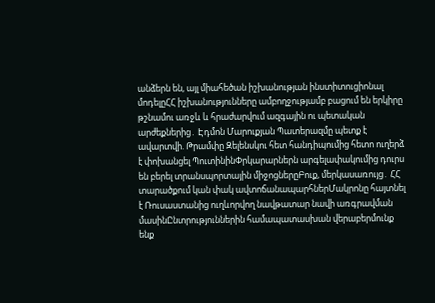անձերն են, այլ միահեծան իշխանության ինստիտուցիոնալ մոդելըՀՀ իշխանությունները ամբողջությամբ բացում են երկիրը թշնամու առջև և հրաժարվում ազգային ու պետական արժեքներից․ Էդմոն Մարուքյան Պատերազմը պետք է ավարտվի. Թրամփը Զելենսկու հետ հանդիպումից հետո ուղերձ է փոխանցել ՊուտինինՓրկարարներն արգելափակումից դուրս են բերել տրանսպորտային միջոցներըԲուք, մերկասառույց․ ՀՀ տարածքում կան փակ ավտոճանապարհներՄակրոնը հայտնել է Ռուսաստանից ուղևորվող նավթատար նավի առգրավման մասինԸնտրություններին համապատասխան վերաբերմունք ենք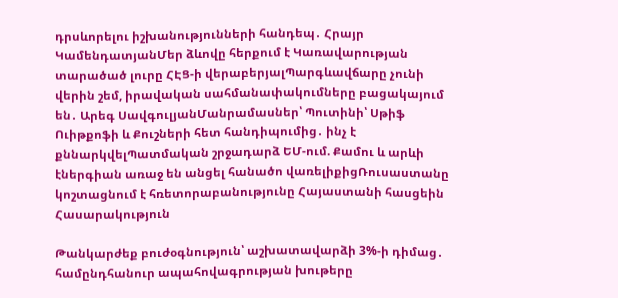դրսևորելու իշխանությունների հանդեպ․ Հրայր ԿամենդատյանՄեր ձևովը հերքում է Կառավարության տարածած լուրը ՀԷՑ-ի վերաբերյալՊարգևավճարը չունի վերին շեմ, իրավական սահմանափակումները բացակայում են․ Արեգ ՍավգուլյանՄանրամասներ՝ Պուտինի՝ Սթիֆ Ուիթքոֆի և Քուշների հետ հանդիպումից․ ինչ է քննարկվելՊատմական շրջադարձ ԵՄ-ում. Քամու և արևի էներգիան առաջ են անցել հանածո վառելիքիցՌուսաստանը կոշտացնում է հռետորաբանությունը Հայաստանի հասցեին
Հասարակություն

Թանկարժեք բուժօգնություն՝ աշխատավարձի 3%-ի դիմաց․ համընդհանուր ապահովագրության խութերը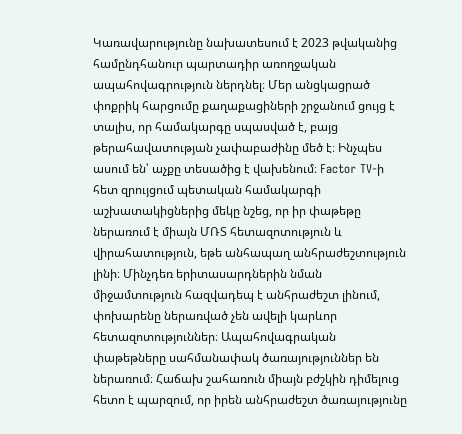Կառավարությունը նախատեսում է 2023 թվականից համընդհանուր պարտադիր առողջական ապահովագրություն ներդնել։ Մեր անցկացրած փոքրիկ հարցումը քաղաքացիների շրջանում ցույց է տալիս, որ համակարգը սպասված է, բայց թերահավատության չափաբաժինը մեծ է։ Ինչպես ասում են՝ աչքը տեսածից է վախենում։ Factor TV-ի հետ զրույցում պետական համակարգի աշխատակիցներից մեկը նշեց, որ իր փաթեթը ներառում է միայն ՄՌՏ հետազոտություն և վիրահատություն, եթե անհապաղ անհրաժեշտություն լինի։ Մինչդեռ երիտասարդներին նման միջամտություն հազվադեպ է անհրաժեշտ լինում, փոխարենը ներառված չեն ավելի կարևոր հետազոտություններ։ Ապահովագրական փաթեթները սահմանափակ ծառայություններ են ներառում։ Հաճախ շահառուն միայն բժշկին դիմելուց հետո է պարզում, որ իրեն անհրաժեշտ ծառայությունը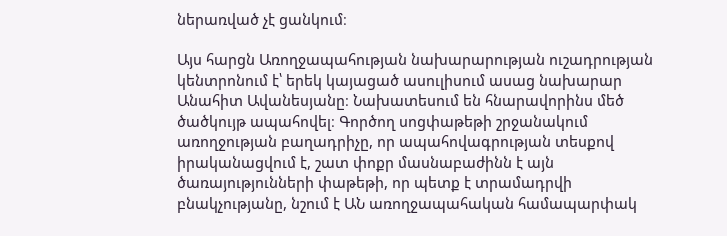ներառված չէ ցանկում։

Այս հարցն Առողջապահության նախարարության ուշադրության կենտրոնում է՝ երեկ կայացած ասուլիսում ասաց նախարար Անահիտ Ավանեսյանը։ Նախատեսում են հնարավորինս մեծ ծածկույթ ապահովել։ Գործող սոցփաթեթի շրջանակում առողջության բաղադրիչը, որ ապահովագրության տեսքով իրականացվում է, շատ փոքր մասնաբաժինն է այն ծառայությունների փաթեթի, որ պետք է տրամադրվի բնակչությանը, նշում է ԱՆ առողջապահական համապարփակ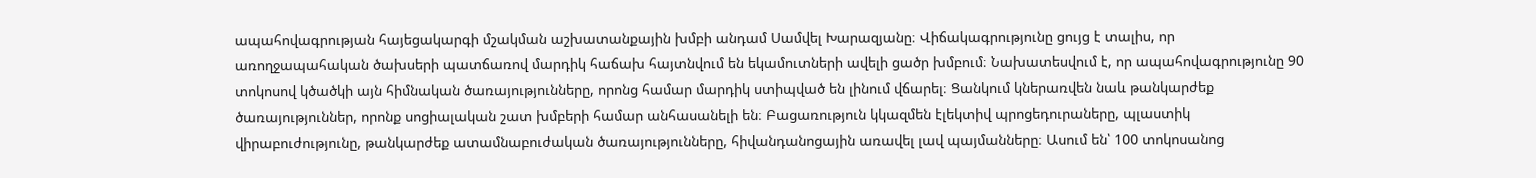ապահովագրության հայեցակարգի մշակման աշխատանքային խմբի անդամ Սամվել Խարազյանը։ Վիճակագրությունը ցույց է տալիս, որ առողջապահական ծախսերի պատճառով մարդիկ հաճախ հայտնվում են եկամուտների ավելի ցածր խմբում։ Նախատեսվում է, որ ապահովագրությունը 90 տոկոսով կծածկի այն հիմնական ծառայությունները, որոնց համար մարդիկ ստիպված են լինում վճարել։ Ցանկում կներառվեն նաև թանկարժեք ծառայություններ, որոնք սոցիալական շատ խմբերի համար անհասանելի են։ Բացառություն կկազմեն էլեկտիվ պրոցեդուրաները, պլաստիկ վիրաբուժությունը, թանկարժեք ատամնաբուժական ծառայությունները, հիվանդանոցային առավել լավ պայմանները։ Ասում են՝ 100 տոկոսանոց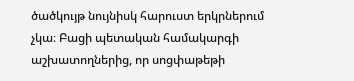ծածկույթ նույնիսկ հարուստ երկրներում չկա։ Բացի պետական համակարգի աշխատողներից, որ սոցփաթեթի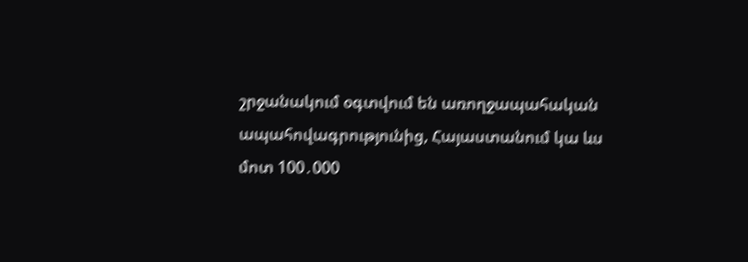շրջանակում օգտվում են առողջապահական ապահովագրությունից, Հայաստանում կա ևս մոտ 100․000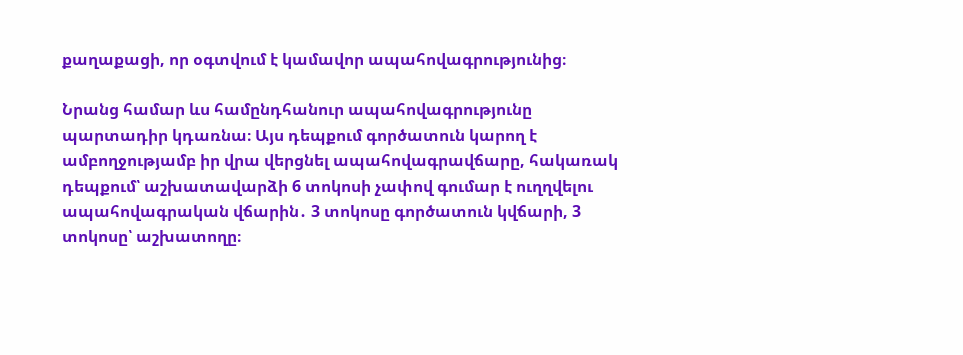քաղաքացի, որ օգտվում է կամավոր ապահովագրությունից։

Նրանց համար ևս համընդհանուր ապահովագրությունը պարտադիր կդառնա։ Այս դեպքում գործատուն կարող է ամբողջությամբ իր վրա վերցնել ապահովագրավճարը, հակառակ դեպքում՝ աշխատավարձի 6 տոկոսի չափով գումար է ուղղվելու ապահովագրական վճարին․ 3 տոկոսը գործատուն կվճարի, 3 տոկոսը՝ աշխատողը։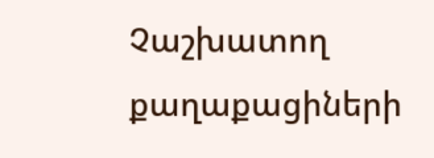Չաշխատող քաղաքացիների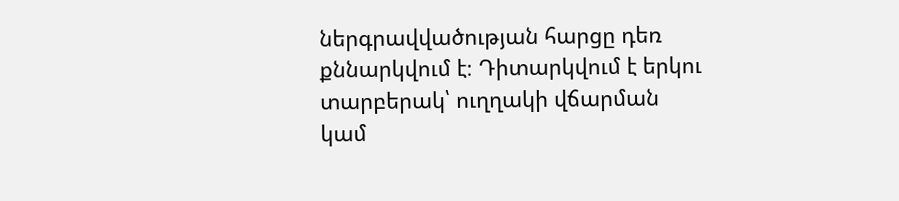ներգրավվածության հարցը դեռ քննարկվում է։ Դիտարկվում է երկու տարբերակ՝ ուղղակի վճարման կամ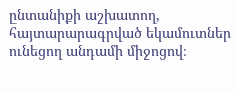ընտանիքի աշխատող, հայտարարագրված եկամուտներ ունեցող անդամի միջոցով։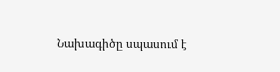Նախագիծը սպասում է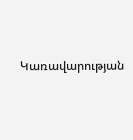Կառավարության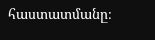հաստատմանը։